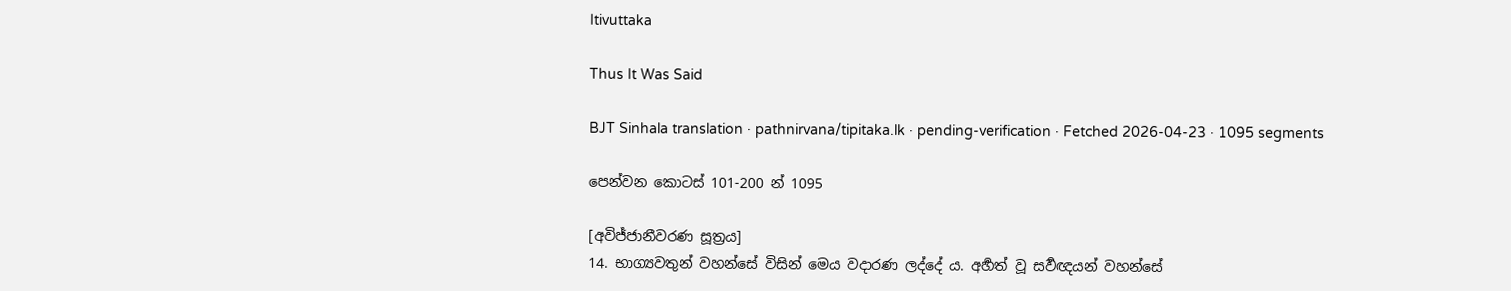Itivuttaka

Thus It Was Said

BJT Sinhala translation · pathnirvana/tipitaka.lk · pending-verification · Fetched 2026-04-23 · 1095 segments

පෙන්වන කොටස් 101-200 න් 1095

[අවිජ්ජානීවරණ සූත්‍රය]
14. භාග්‍යවතුන් වහන්සේ විසින් මෙය වදාරණ ලද්දේ ය. අර්‍හත් වූ සර්‍වඥයන් වහන්සේ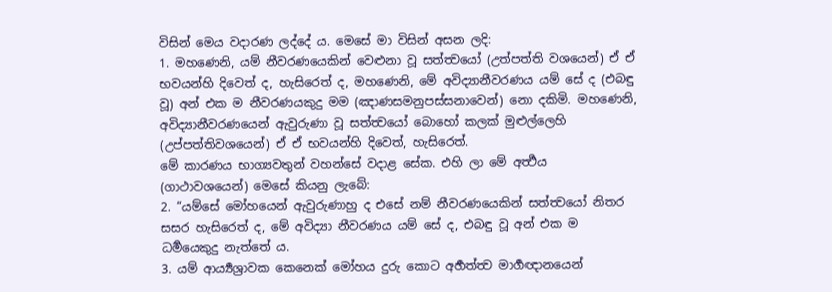විසින් මෙය වදාරණ ලද්දේ ය. මෙසේ මා විසින් අසන ලදි:
1. මහණෙනි, යම් නීවරණයෙකින් වෙළුනා වූ සත්ත්‍වයෝ (උත්පත්ති වශයෙන්) ඒ ඒ භවයන්හි දිවෙත් ද, හැසිරෙත් ද, මහණෙනි, මේ අවිද්‍යානීවරණය යම් සේ ද (එබඳු වූ) අන් එක ම නීවරණයකුදු මම (ඤාණසමනුපස්සනාවෙන්) නො දකිමි. මහණෙනි, අවිද්‍යානීවරණයෙන් ඇවුරුණා වූ සත්ත්‍වයෝ බොහෝ කලක් මුළුල්ලෙහි (උප්පත්තිවශයෙන්) ඒ ඒ භවයන්හි දිවෙත්, හැසිරෙත්.
මේ කාරණය භාග්‍යවතුන් වහන්සේ වදාළ සේක. එහි ලා මේ අර්‍ත්‍ථය (ගාථාවශයෙන්) මෙසේ කියනු ලැබේ:
2. “යම්සේ මෝහයෙන් ඇවුරුණාහු ද එසේ නම් නීවරණයෙකින් සත්ත්‍වයෝ නිතර සසර හැසිරෙත් ද, මේ අවිද්‍යා නීවරණය යම් සේ ද, එබඳු වූ අන් එක ම ධර්‍මයෙකුදු නැත්තේ ය.
3. යම් ආර්‍ය්‍යශ්‍රාවක කෙනෙක් මෝහය දුරු කොට අර්‍හත්ත්‍ව මාර්‍ගඥානයෙන්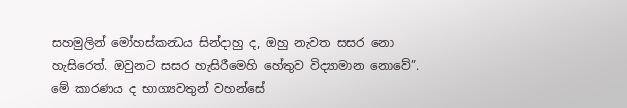සහමුලින් මෝහස්කන්‍ධය සින්දාහු ද, ඔහු නැවත සසර නො හැසිරෙත්. ඔවුනට සසර හැසිරීමෙහි හේතුව විද්‍යාමාන නොවේ”.
මේ කාරණය ද භාග්‍යවතුන් වහන්සේ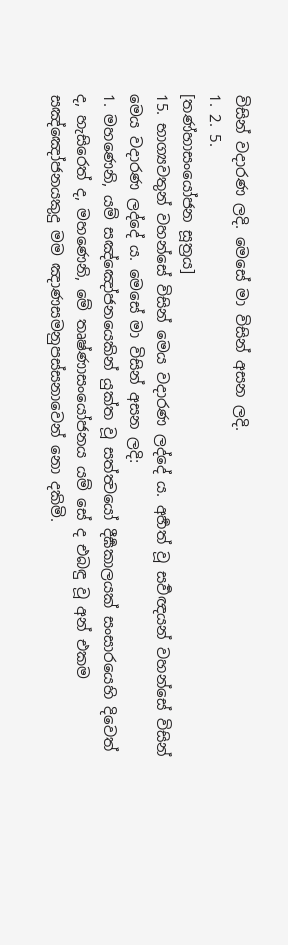විසින් වදාරණ ලදි. මෙසේ මා විසින් අසන ලදි.
1. 2. 5.
[තණ්හාසංයෝජන සූත්‍රය]
15. භාග්‍යවතුන් වහන්සේ විසින් මෙය වදාරණ ලද්දේ ය. අර්‍හත් වූ සර්‍වඥයන් වහන්සේ විසින් මෙය වදාරණ ලද්දේ ය. මෙසේ මා විසින් අසන ලදි:
1. මහණෙනි, යම් සඤ්ඤෝජනයෙකින් යුක්ත වූ සත්ත්‍වයෝ දීර්‍ඝකාලයක් සංසාරයෙහි දිවෙත් ද, හැසිරෙත් ද, මහණෙනි, මේ තෘෂ්ණාසංයෝජනය යම් සේ ද එබඳු වූ අන් එකම සඤ්ඤෝජනයකුදු මම ඤාණසමනුපස්සනාවෙන් නො දකිමි.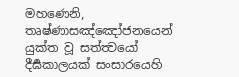මහණෙනි, තෘෂ්ණාසඤ්ඤෝජනයෙන් යුක්ත වූ සත්ත්‍වයෝ දීර්‍ඝකාලයක් සංසාරයෙහි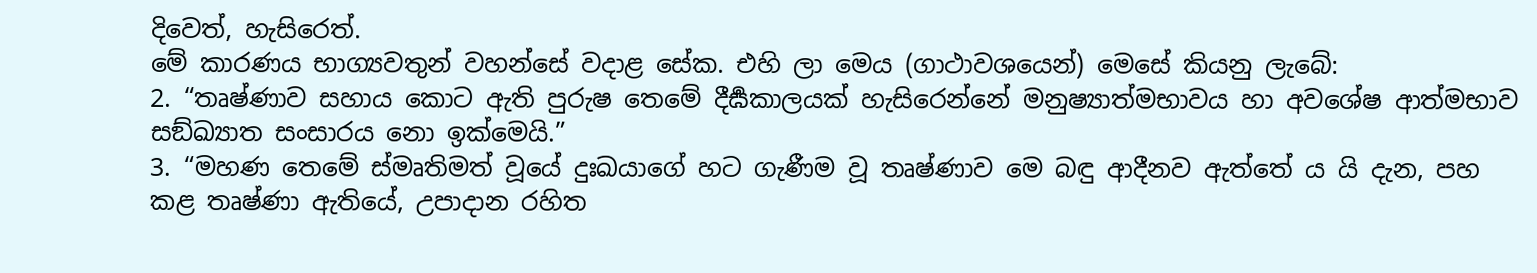දිවෙත්, හැසිරෙත්.
මේ කාරණය භාග්‍යවතුන් වහන්සේ වදාළ සේක. එහි ලා මෙය (ගාථාවශයෙන්) මෙසේ කියනු ලැබේ:
2. “තෘෂ්ණාව සහාය කොට ඇති පුරුෂ තෙමේ දීර්‍ඝකාලයක් හැසිරෙන්නේ මනුෂ්‍යාත්මභාවය හා අවශේෂ ආත්මභාව සඞ්ඛ්‍යාත සංසාරය නො ඉක්මෙයි.”
3. “මහණ තෙමේ ස්මෘතිමත් වූයේ දුඃඛයාගේ හට ගැණීම වූ තෘෂ්ණාව මෙ බඳු ආදීනව ඇත්තේ ය යි දැන, පහ කළ තෘෂ්ණා ඇතියේ, උපාදාන රහිත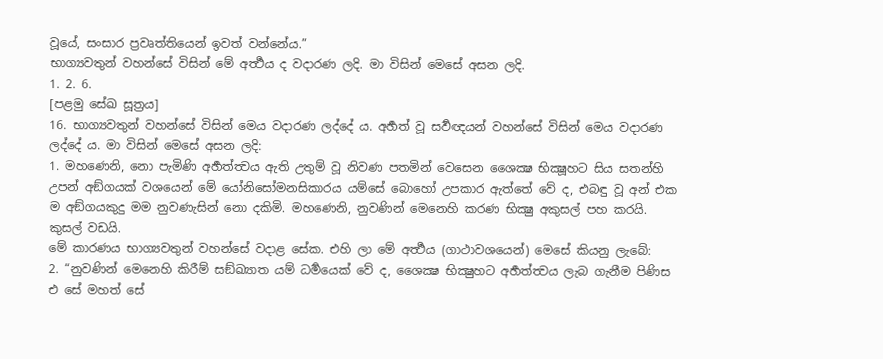වූයේ, සංසාර ප්‍රවෘත්තියෙන් ඉවත් වන්නේය.”
භාග්‍යවතුන් වහන්සේ විසින් මේ අර්‍ත්‍ථය ද වදාරණ ලදි. මා විසින් මෙසේ අසන ලදි.
1. 2. 6.
[පළමු සේඛ සූත්‍රය]
16. භාග්‍යවතුන් වහන්සේ විසින් මෙය වදාරණ ලද්දේ ය. අර්‍හත් වූ සර්‍වඥයන් වහන්සේ විසින් මෙය වදාරණ ලද්දේ ය. මා විසින් මෙසේ අසන ලදි:
1. මහණෙනි, නො පැමිණි අර්‍හත්ත්‍වය ඇති උතුම් වූ නිවණ පතමින් වෙසෙන ශෛක්‍ෂ භික්‍ෂූහට සිය සතන්හි උපන් අඞ්ගයක් වශයෙන් මේ යෝනිසෝමනසිකාරය යම්සේ බොහෝ උපකාර ඇත්තේ වේ ද, එබඳු වූ අන් එක ම අඞ්ගයකුදු මම නුවණැසින් නො දකිමි. මහණෙනි, නුවණින් මෙනෙහි කරණ භික්‍ෂු අකුසල් පහ කරයි. කුසල් වඩයි.
මේ කාරණය භාග්‍යවතුන් වහන්සේ වදාළ සේක. එහි ලා මේ අර්‍ත්‍ථය (ගාථාවශයෙන්) මෙසේ කියනු ලැබේ:
2. “නුවණින් මෙනෙහි කිරීම් සඞ්ඛ්‍යාත යම් ධර්‍මයෙක් වේ ද, ශෛක්‍ෂ භික්‍ෂුහට අර්‍හත්ත්‍වය ලැබ ගැනීම පිණිස එ සේ මහත් සේ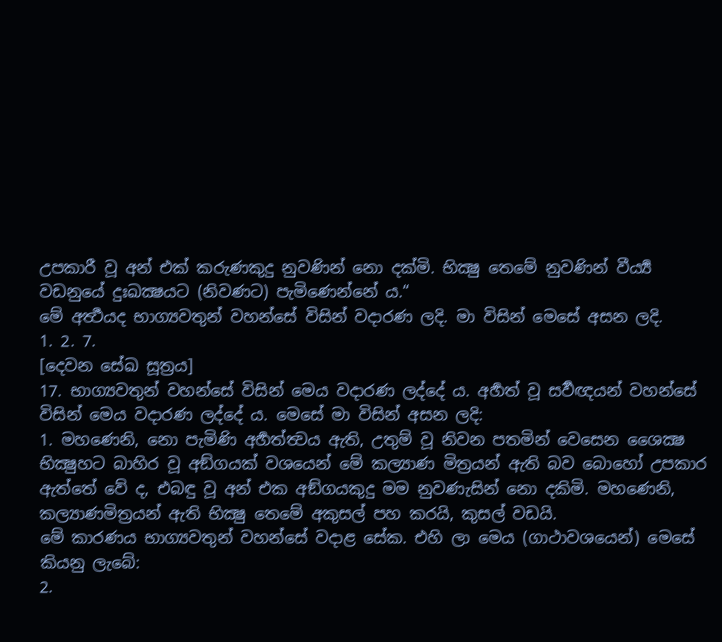උපකාරී වූ අන් එක් කරුණකුදු නුවණින් නො දක්මි. භික්‍ෂු තෙමේ නුවණින් වීර්‍ය්‍ය වඩනුයේ දුඃඛක්‍ෂයට (නිවණට) පැමිණෙන්නේ ය.“
මේ අර්‍ත්‍ථයද භාග්‍යවතුන් වහන්සේ විසින් වදාරණ ලදි. මා විසින් මෙසේ අසන ලදි.
1. 2. 7.
[දෙවන සේඛ සූත්‍රය]
17. භාග්‍යවතුන් වහන්සේ විසින් මෙය වදාරණ ලද්දේ ය. අර්‍හත් වූ සර්‍වඥයන් වහන්සේ විසින් මෙය වදාරණ ලද්දේ ය. මෙසේ මා විසින් අසන ලදි:
1. මහණෙනි, නො පැමිණි අර්‍හත්ත්‍වය ඇති, උතුම් වූ නිවන පතමින් වෙසෙන ශෛක්‍ෂ භික්‍ෂුහට බාහිර වූ අඞ්ගයක් වශයෙන් මේ කල්‍යාණ මිත්‍රයන් ඇති බව බොහෝ උපකාර ඇත්තේ වේ ද, එබඳු වූ අන් එක අඞ්ගයකුදු මම නුවණැසින් නො දකිමි. මහණෙනි, කල්‍යාණමිත්‍රයන් ඇති භික්‍ෂු තෙමේ අකුසල් පහ කරයි, කුසල් වඩයි.
මේ කාරණය භාග්‍යවතුන් වහන්සේ වදාළ සේක. එහි ලා මෙය (ගාථාවශයෙන්) මෙසේ කියනු ලැබේ:
2.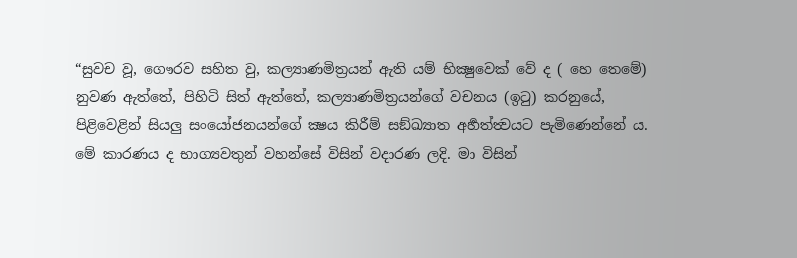“සුවච වූ, ගෞරව සහිත වු, කල්‍යාණමිත්‍රයන් ඇති යම් භික්‍ෂුවෙක් වේ ද ( හෙ තෙමේ) නුවණ ඇත්තේ, පිහිටි සිත් ඇත්තේ, කල්‍යාණමිත්‍රයන්ගේ වචනය (ඉටු) කරනුයේ, පිළිවෙළින් සියලු සංයෝජනයන්ගේ ක්‍ෂය කිරීම් සඞ්ඛ්‍යාත අර්‍හත්ත්‍වයට පැමිණෙන්නේ ය.
මේ කාරණය ද භාග්‍යවතුන් වහන්සේ විසින් වදාරණ ලදි. මා විසින්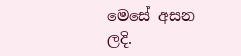මෙසේ අසන ලදි.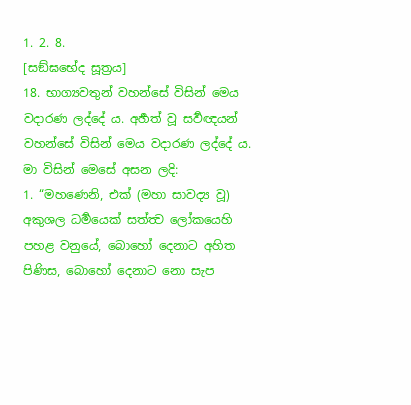1. 2. 8.
[සඞ්ඝභේද සූත්‍රය]
18. භාග්‍යවතුන් වහන්සේ විසින් මෙය වදාරණ ලද්දේ ය. අර්‍හත් වූ සර්‍වඥයන් වහන්සේ විසින් මෙය වදාරණ ලද්දේ ය. මා විසින් මෙසේ අසන ලදි:
1. “මහණෙනි, එක් (මහා සාවද්‍ය වූ) අකුශල ධර්‍මයෙක් සත්ත්‍ව ලෝකයෙහි පහළ වනුයේ, බොහෝ දෙනාට අහිත පිණිස, බොහෝ දෙනාට නො සැප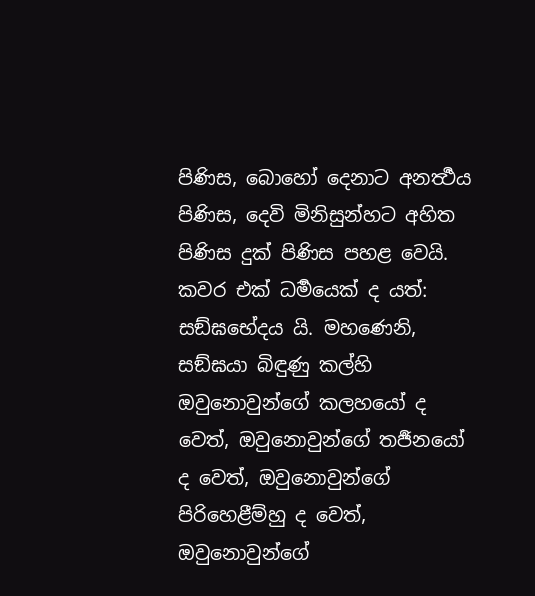පිණිස, බොහෝ දෙනාට අනර්‍ත්‍ථය පිණිස, දෙවි මිනිසුන්හට අහිත පිණිස දුක් පිණිස පහළ වෙයි. කවර එක් ධර්‍මයෙක් ද යත්: සඞ්ඝභේදය යි. මහණෙනි, සඞ්ඝයා බිඳුණු කල්හි ඔවුනොවුන්ගේ කලහයෝ ද වෙත්, ඔවුනොවුන්ගේ තර්‍ජනයෝ ද වෙත්, ඔවුනොවුන්ගේ පිරිහෙළීම්හු ද වෙත්, ඔවුනොවුන්ගේ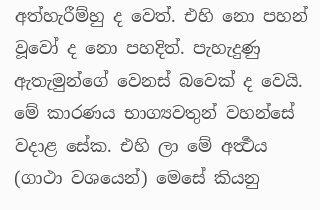අත්හැරීම්හු ද වෙත්. එහි නො පහන් වූවෝ ද නො පහදිත්. පැහැදුණු ඇතැමුන්ගේ වෙනස් බවෙක් ද වෙයි.
මේ කාරණය භාග්‍යවතුන් වහන්සේ වදාළ සේක. එහි ලා මේ අර්‍ත්‍ථය (ගාථා වශයෙන්) මෙසේ කියනු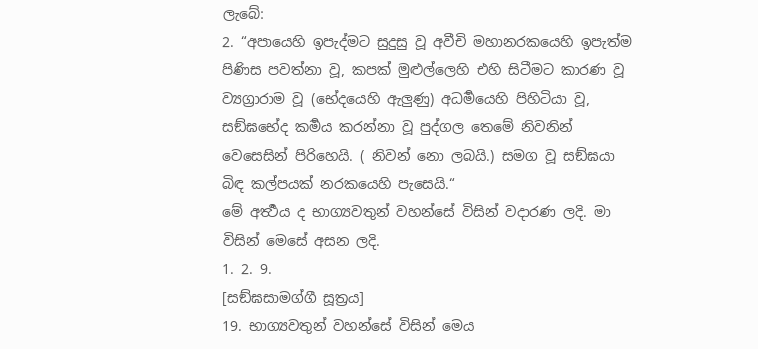ලැබේ:
2. “අපායෙහි ඉපැද්මට සුදුසු වූ අවීචි මහානරකයෙහි ඉපැත්ම පිණිස පවත්නා වූ, කපක් මුළුල්ලෙහි එහි සිටීමට කාරණ වූ ව්‍යග්‍රාරාම වූ (භේදයෙහි ඇලුණු) අධර්‍මයෙහි පිහිටියා වූ, සඞ්ඝභේද කර්‍මය කරන්නා වූ පුද්ගල තෙමේ නිවනින් වෙසෙසින් පිරිහෙයි. ( නිවන් නො ලබයි.) සමග වූ සඞ්ඝයා බිඳ කල්පයක් නරකයෙහි පැසෙයි.“
මේ අර්‍ත්‍ථය ද භාග්‍යවතුන් වහන්සේ විසින් වදාරණ ලදි. මා විසින් මෙසේ අසන ලදි.
1. 2. 9.
[සඞ්ඝසාමග්ගී සූත්‍රය]
19. භාග්‍යවතුන් වහන්සේ විසින් මෙය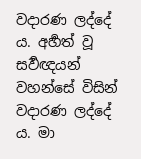වදාරණ ලද්දේ ය. අර්‍හත් වූ සර්‍වඥයන් වහන්සේ විසින් වදාරණ ලද්දේ ය. මා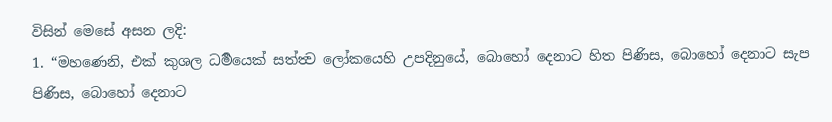විසින් මෙසේ අසන ලදි:
1. “මහණෙනි, එක් කුශල ධර්‍මයෙක් සත්ත්‍ව ලෝකයෙහි උපදිනුයේ, බොහෝ දෙනාට හිත පිණිස, බොහෝ දෙනාට සැප පිණිස, බොහෝ දෙනාට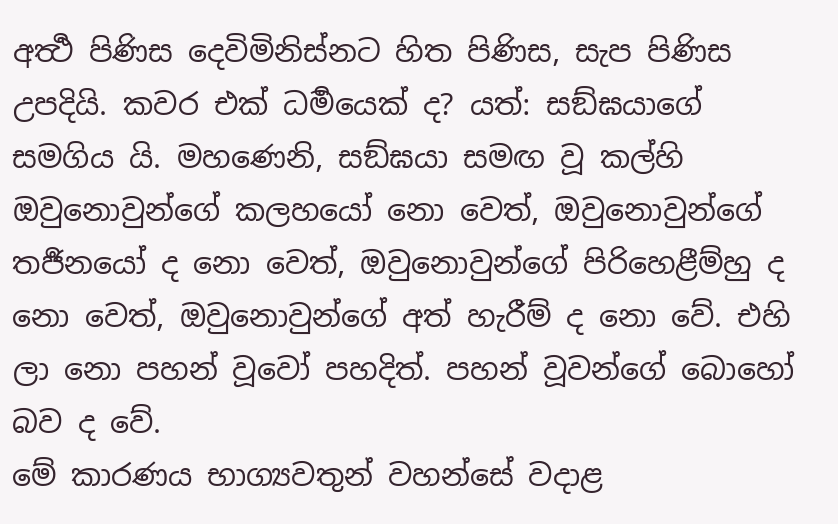අර්‍ත්‍ථ පිණිස දෙවිමිනිස්නට හිත පිණිස, සැප පිණිස උපදියි. කවර එක් ධර්‍මයෙක් ද? යත්: සඞ්ඝයාගේ සමගිය යි. මහණෙනි, සඞ්ඝයා සමඟ වූ කල්හි ඔවුනොවුන්ගේ කලහයෝ නො වෙත්, ඔවුනොවුන්ගේ තර්‍ජනයෝ ද නො වෙත්, ඔවුනොවුන්ගේ පිරිහෙළීම්හු ද නො වෙත්, ඔවුනොවුන්ගේ අත් හැරීම් ද නො වේ. එහි ලා නො පහන් වූවෝ පහදිත්. පහන් වූවන්ගේ බොහෝ බව ද වේ.
මේ කාරණය භාග්‍යවතුන් වහන්සේ වදාළ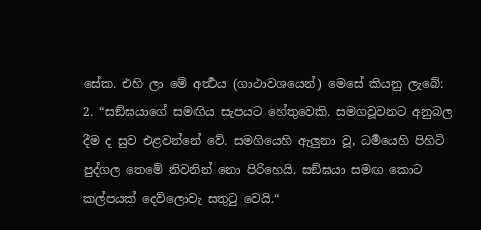සේක. එහි ලා මේ අර්‍ත්‍ථය (ගාථාවශයෙන්) මෙසේ කියනු ලැබේ:
2. “සඞ්ඝයාගේ සමඟිය සැපයට හේතුවෙකි. සමගවූවනට අනුබල දීම ද සුව එළවන්නේ වේ. සමගියෙහි ඇලුනා වූ, ධර්‍මයෙහි පිහිටි පුද්ගල තෙමේ නිවනින් නො පිරිහෙයි. සඞ්ඝයා සමඟ කොට කල්පයක් දෙව්ලොවැ සතුටු වෙයි.“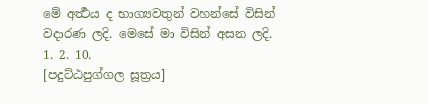මේ අර්‍ත්‍ථය ද භාග්‍යවතුන් වහන්සේ විසින් වදාරණ ලදි. මෙසේ මා විසින් අසන ලදි.
1. 2. 10.
[පදුට්ඨපුග්ගල සූත්‍රය]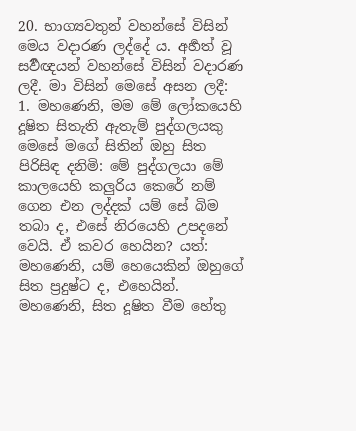20. භාග්‍යවතුන් වහන්සේ විසින් මෙය වදාරණ ලද්දේ ය. අර්‍හත් වූ සර්‍වඥයන් වහන්සේ විසින් වදාරණ ලදී. මා විසින් මෙසේ අසන ලදී:
1. මහණෙනි, මම මේ ලෝකයෙහි දූෂිත සිතැති ඇතැම් පුද්ගලයකු මෙසේ මගේ සිතින් ඔහු සිත පිරිසිඳ දනිමි: මේ පුද්ගලයා මේ කාලයෙහි කලුරිය කෙරේ නම් ගෙන එන ලද්දක් යම් සේ බිම තබා ද, එසේ නිරයෙහි උපදනේ වෙයි. ඒ කවර හෙයින? යත්: මහණෙනි, යම් හෙයෙකින් ඔහුගේ සිත ප්‍රදුෂ්ට ද, එහෙයින්. මහණෙනි, සිත දූෂිත වීම හේතු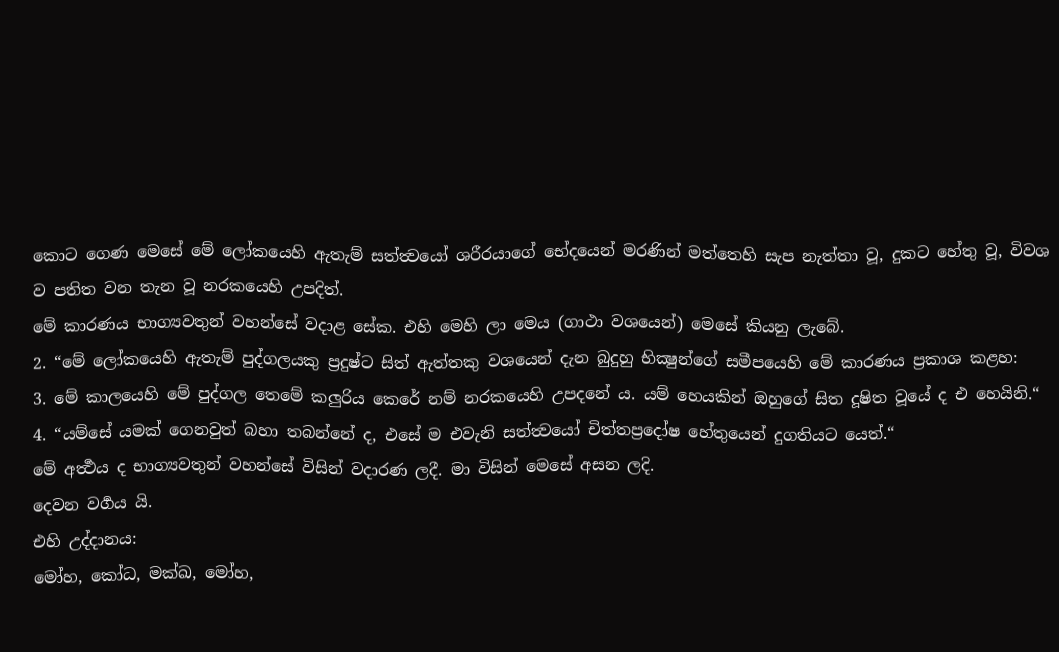කොට ගෙණ මෙසේ මේ ලෝකයෙහි ඇතැම් සත්ත්‍වයෝ ශරීරයාගේ භේදයෙන් මරණින් මත්තෙහි සැප නැත්තා වූ, දුකට හේතු වූ, විවශ ව පතිත වන තැන වූ නරකයෙහි උපදිත්.
මේ කාරණය භාග්‍යවතුන් වහන්සේ වදාළ සේක. එහි මෙහි ලා මෙය (ගාථා වශයෙන්) මෙසේ කියනු ලැබේ.
2. “මේ ලෝකයෙහි ඇතැම් පුද්ගලයකු ප්‍රදුෂ්ට සිත් ඇත්තකු වශයෙන් දැන බුදුහු භික්‍ෂුන්ගේ සමීපයෙහි මේ කාරණය ප්‍රකාශ කළහ:
3. මේ කාලයෙහි මේ පුද්ගල තෙමේ කලුරිය කෙරේ නම් නරකයෙහි උපදනේ ය. යම් හෙයකින් ඔහුගේ සිත දූෂිත වූයේ ද එ හෙයිනි.“
4. “යම්සේ යමක් ගෙනවුත් බහා තබන්නේ ද, එසේ ම එවැනි සත්ත්‍වයෝ චිත්තප්‍රදෝෂ හේතුයෙන් දුගතියට යෙත්.“
මේ අර්‍ත්‍ථය ද භාග්‍යවතුන් වහන්සේ විසින් වදාරණ ලදී. මා විසින් මෙසේ අසන ලදි.
දෙවන වර්‍ගය යි.
එහි උද්දානය:
මෝහ, කෝධ, මක්ඛ, මෝහ,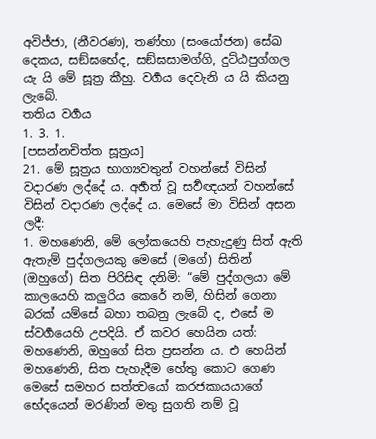අවිජ්ජා, (නීවරණ), තණ්හා (සංයෝජන) සේඛ දෙකය, සඞ්ඝභේද, සඞ්ඝසාමග්ගි, දුට්ඨපුග්ගල යැ යි මේ සූත්‍ර කීහු. වර්‍ගය දෙවැනි ය යි කියනු ලැබේ.
තතිය වර්‍ගය
1. 3. 1.
[පසන්නචිත්ත සූත්‍රය]
21. මේ සූත්‍රය භාග්‍යවතුන් වහන්සේ විසින් වදාරණ ලද්දේ ය. අර්‍හත් වූ සර්‍වඥයන් වහන්සේ විසින් වදාරණ ලද්දේ ය. මෙසේ මා විසින් අසන ලදී:
1. මහණෙනි, මේ ලෝකයෙහි පැහැදුණු සිත් ඇති ඇතැම් පුද්ගලයකු මෙසේ (මගේ) සිතින් (ඔහුගේ) සිත පිරිසිඳ දනිමි: “මේ පුද්ගලයා මේ කාලයෙහි කලුරිය කෙරේ නම්, හිසින් ගෙනා බරක් යම්සේ බහා තබනු ලැබේ ද, එසේ ම ස්වර්‍ගයෙහි උපදියි. ඒ කවර හෙයින යත්: මහණෙනි, ඔහුගේ සිත ප්‍රසන්න ය. එ හෙයින් මහණෙනි, සිත පැහැදීම හේතු කොට ගෙණ මෙසේ සමහර සත්ත්‍වයෝ කරජකායයාගේ භේදයෙන් මරණින් මතු සුගති නම් වූ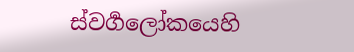ස්වර්‍ගලෝකයෙහි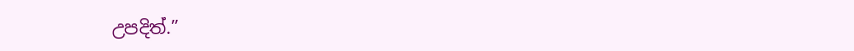උපදිත්.”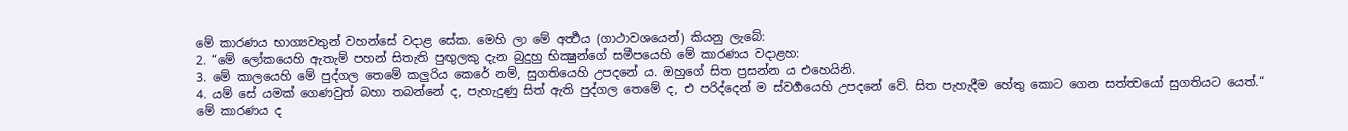මේ කාරණය භාග්‍යවතුන් වහන්සේ වදාළ සේක. මෙහි ලා මේ අර්‍ත්‍ථය (ගාථාවශයෙන්) කියනු ලැබේ:
2. “මේ ලෝකයෙහි ඇතැම් පහන් සිතැති පුඟුලකු දැන බුදුහු භික්‍ෂුන්ගේ සමීපයෙහි මේ කාරණය වදාළහ:
3. මේ කාලයෙහි මේ පුද්ගල තෙමේ කලුරිය කෙරේ නම්, සුගතියෙහි උපදනේ ය. ඔහුගේ සිත ප්‍රසන්න ය එහෙයිනි.
4. යම් සේ යමක් ගෙණවුත් බහා තබන්නේ ද, පැහැදුණු සිත් ඇති පුද්ගල තෙමේ ද, එ පරිද්දෙන් ම ස්වර්‍ගයෙහි උපදනේ වේ. සිත පැහැදීම හේතු කොට ගෙන සත්ත්‍වයෝ සුගතියට යෙත්.“
මේ කාරණය ද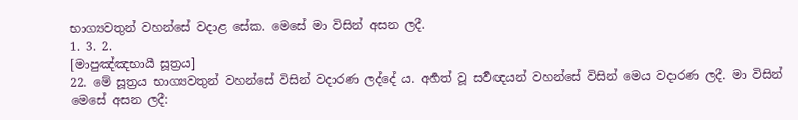භාග්‍යවතුන් වහන්සේ වදාළ සේක. මෙසේ මා විසින් අසන ලදී.
1. 3. 2.
[මාපුඤ්ඤභායී සූත්‍රය]
22. මේ සූත්‍රය භාග්‍යවතුන් වහන්සේ විසින් වදාරණ ලද්දේ ය. අර්‍හත් වූ සර්‍වඥයන් වහන්සේ විසින් මෙය වදාරණ ලදී. මා විසින් මෙසේ අසන ලදී: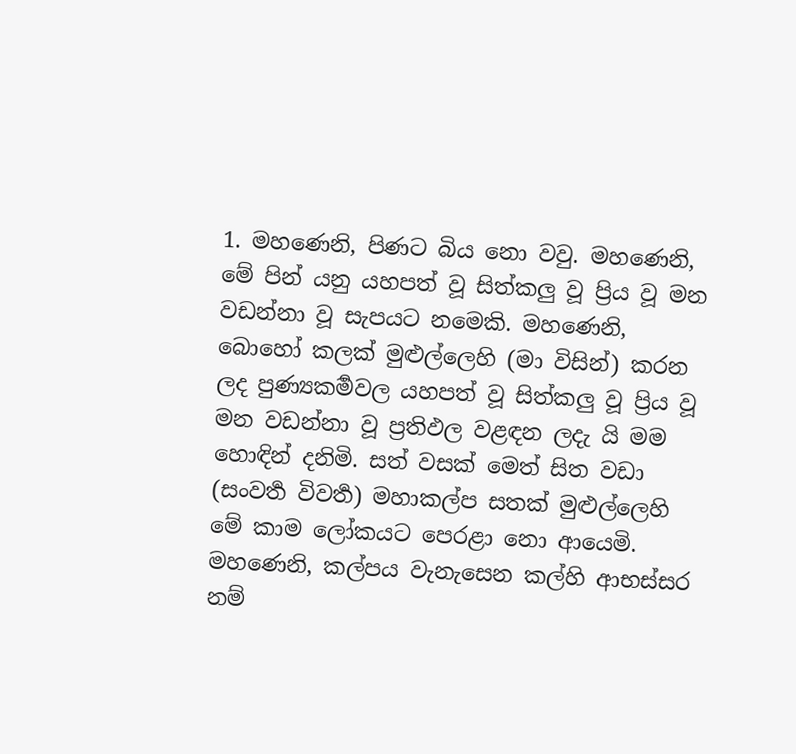1. මහණෙනි, පිණට බිය නො වවු. මහණෙනි, මේ පින් යනු යහපත් වූ සිත්කලු වූ ප්‍රිය වූ මන වඩන්නා වූ සැපයට නමෙකි. මහණෙනි, බොහෝ කලක් මුළුල්ලෙහි (මා විසින්) කරන ලද පුණ්‍යකර්‍මවල යහපත් වූ සිත්කලු වූ ප්‍රිය වූ මන වඩන්නා වූ ප්‍රතිඵල වළඳන ලදැ යි මම හොඳින් දනිමි. සත් වසක් මෙත් සිත වඩා (සංවර්‍ත විවර්‍ත) මහාකල්ප සතක් මුළුල්ලෙහි මේ කාම ලෝකයට පෙරළා නො ආයෙමි. මහණෙනි, කල්පය වැනැසෙන කල්හි ආභස්සර නම්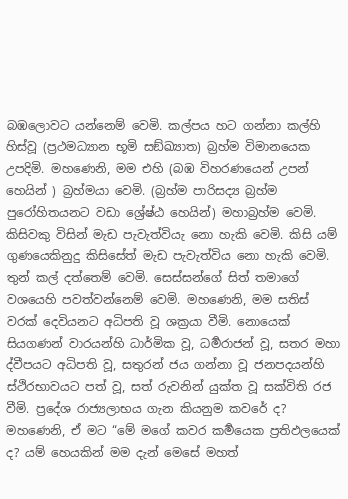බඹලොවට යන්නෙම් වෙමි. කල්පය හට ගන්නා කල්හි හිස්වූ (ප්‍රථමධ්‍යාන භූමි සඞ්ඛ්‍යාත) බ්‍රහ්ම විමානයෙක උපදිමි. මහණෙනි, මම එහි (බඹ විහරණයෙන් උපන් හෙයින් ) බ්‍රහ්මයා වෙමි. (බ්‍රහ්ම පාරිසද්‍ය බ්‍රහ්ම පුරෝහිතයනට වඩා ශ්‍රේෂ්ඨ හෙයින්) මහාබ්‍රහ්ම වෙමි. කිසිවකු විසින් මැඩ පැවැත්වියැ නො හැකි වෙමි. කිසි යම් ගුණයෙකිනුදු කිසිසේත් මැඩ පැවැත්විය නො හැකි වෙමි. තුන් කල් දත්තෙම් වෙමි. සෙස්සන්ගේ සිත් තමාගේ වශයෙහි පවත්වන්නෙම් වෙමි. මහණෙනි, මම සතිස් වරක් දෙවියනට අධිපති වූ ශක්‍රයා වීමි. නොයෙක් සියගණන් වාරයන්හි ධාර්මික වූ, ධර්‍මරාජන් වූ, සතර මහා ද්වීපයට අධිපති වූ, සතුරන් ජය ගන්නා වූ ජනපදයන්හි ස්ථිරභාවයට පත් වූ, සත් රුවනින් යුක්ත වූ සක්විති රජ වීමි. ප්‍රදේශ රාජ්‍යලාභය ගැන කියනුම කවරේ ද? මහණෙනි, ඒ මට “මේ මගේ කවර කර්‍මයෙක ප්‍රතිඵලයෙක් ද? යම් හෙයකින් මම දැන් මෙසේ මහත්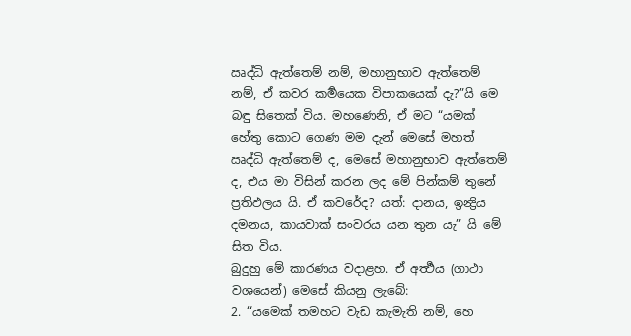ඍද්ධි ඇත්තෙම් නම්, මහානුභාව ඇත්තෙම් නම්, ඒ කවර කර්‍මයෙක විපාකයෙක් දැ?”යි මෙ බඳු සිතෙක් විය. මහණෙනි, ඒ මට “යමක් හේතු කොට ගෙණ මම දැන් මෙසේ මහත් ඍද්ධි ඇත්තෙම් ද, මෙසේ මහානුභාව ඇත්තෙම් ද, එය මා විසින් කරන ලද මේ පින්කම් තුනේ ප්‍රතිඵලය යි. ඒ කවරේද? යත්: දානය, ඉන්‍ද්‍රිය දමනය, කායවාක් සංවරය යන තුන යැ” යි මේ සිත විය.
බුදුහු මේ කාරණය වදාළහ. ඒ අර්‍ත්‍ථය (ගාථා වශයෙන්) මෙසේ කියනු ලැබේ:
2. “යමෙක් තමහට වැඩ කැමැති නම්, හෙ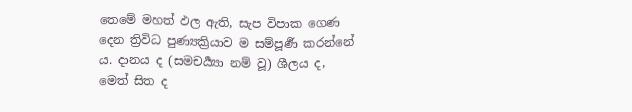තෙමේ මහත් ඵල ඇති, සැප විපාක ගෙණ දෙන ත්‍රිවිධ පුණ්‍යක්‍රියාව ම සම්පූර්‍ණ කරන්නේ ය. දානය ද (සමචර්‍ය්‍යා නම් වූ) ශීලය ද, මෙත් සිත ද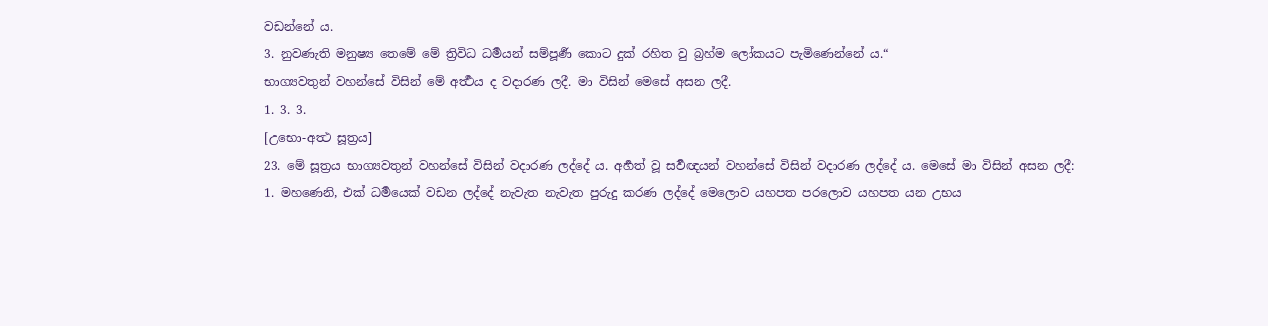වඩන්නේ ය.
3. නුවණැති මනුෂ්‍ය තෙමේ මේ ත්‍රිවිධ ධර්‍මයන් සම්පූර්‍ණ කොට දුක් රහිත වු බ්‍රහ්ම ලෝකයට පැමිණෙන්නේ ය.“
භාග්‍යවතුන් වහන්සේ විසින් මේ අර්‍ත්‍ථය ද වදාරණ ලදී. මා විසින් මෙසේ අසන ලදී.
1. 3. 3.
[උභො-අත්‍ථ සූත්‍රය]
23. මේ සූත්‍රය භාග්‍යවතුන් වහන්සේ විසින් වදාරණ ලද්දේ ය. අර්‍හත් වූ සර්‍වඥයන් වහන්සේ විසින් වදාරණ ලද්දේ ය. මෙසේ මා විසින් අසන ලදී:
1. මහණෙනි, එක් ධර්‍මයෙක් වඩන ලද්දේ නැවැත නැවැත පුරුදු කරණ ලද්දේ මෙලොව යහපත පරලොව යහපත යන උභය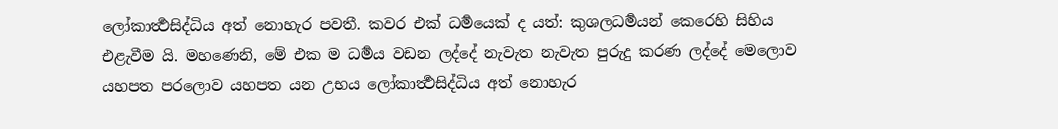ලෝකාර්‍ත්‍ථසිද්ධිය අත් නොහැර පවතී. කවර එක් ධර්‍මයෙක් ද යත්: කුශලධර්‍මයන් කෙරෙහි සිහිය එළැවීම යි. මහණෙනි, මේ එක ම ධර්‍මය වඩන ලද්දේ නැවැත නැවැත පුරුදු කරණ ලද්දේ මෙලොව යහපත පරලොව යහපත යන උභය ලෝකාර්‍ත්‍ථසිද්ධිය අත් නොහැර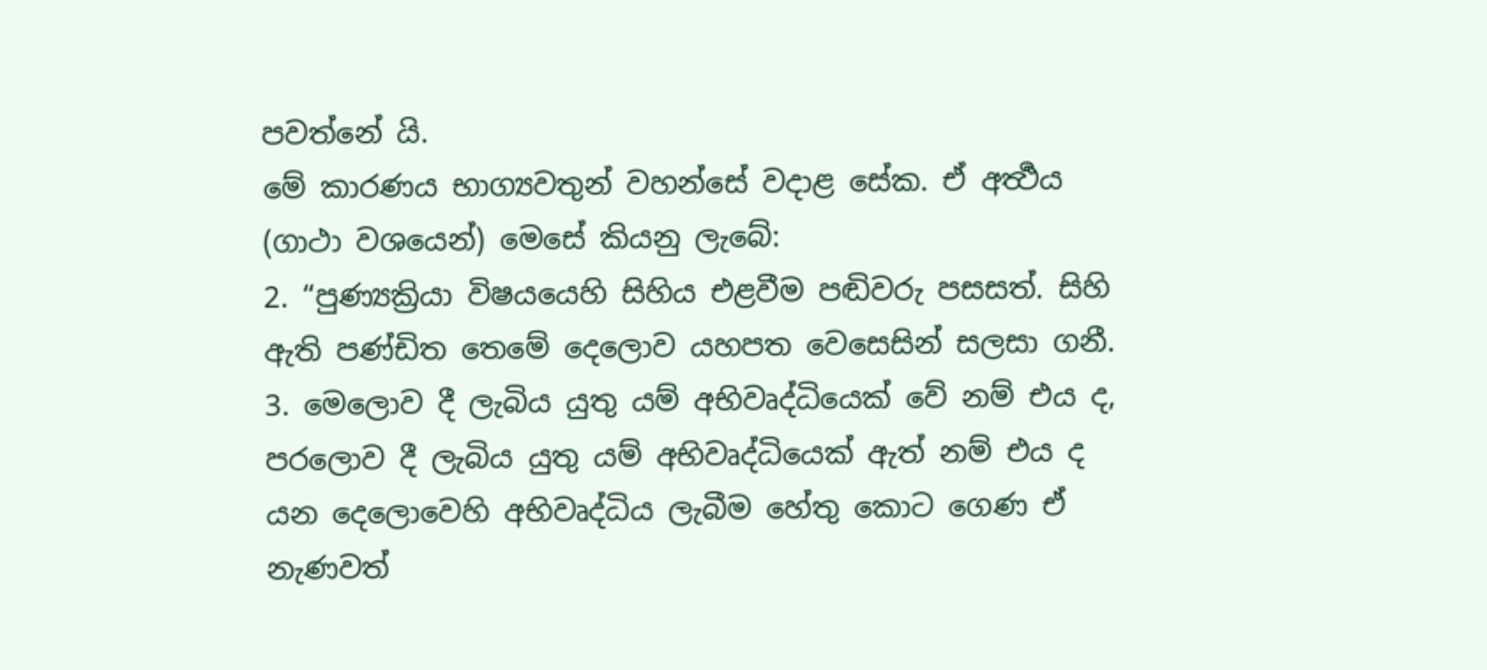පවත්නේ යි.
මේ කාරණය භාග්‍යවතුන් වහන්සේ වදාළ සේක. ඒ අර්‍ත්‍ථය (ගාථා වශයෙන්) මෙසේ කියනු ලැබේ:
2. “පුණ්‍යක්‍රියා විෂයයෙහි සිහිය එළවීම පඬිවරු පසසත්. සිහි ඇති පණ්ඩිත තෙමේ දෙලොව යහපත වෙසෙසින් සලසා ගනී.
3. මෙලොව දී ලැබිය යුතු යම් අභිවෘද්ධියෙක් වේ නම් එය ද, පරලොව දී ලැබිය යුතු යම් අභිවෘද්ධියෙක් ඇත් නම් එය ද යන දෙලොවෙහි අභිවෘද්ධිය ලැබීම හේතු කොට ගෙණ ඒ නැණවත්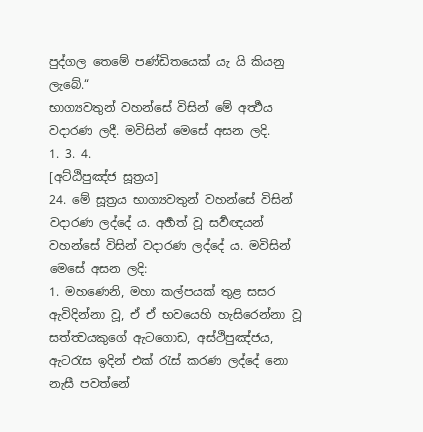පුද්ගල තෙමේ පණ්ඩිතයෙක් යැ යි කියනු ලැබේ.“
භාග්‍යවතුන් වහන්සේ විසින් මේ අර්‍ත්‍ථය වදාරණ ලදී. මවිසින් මෙසේ අසන ලදි.
1. 3. 4.
[අට්ඨිපුඤ්ජ සූත්‍රය]
24. මේ සූත්‍රය භාග්‍යවතුන් වහන්සේ විසින් වදාරණ ලද්දේ ය. අර්‍හත් වූ සර්‍වඥයන් වහන්සේ විසින් වදාරණ ලද්දේ ය. මවිසින් මෙසේ අසන ලදි:
1. මහණෙනි, මහා කල්පයක් තුළ සසර ඇවිදින්නා වූ, ඒ ඒ භවයෙහි හැසිරෙන්නා වූ සත්ත්‍වයකුගේ ඇටගොඩ, අස්ථිපුඤ්ජය, ඇටරැස ඉදින් එක් රැස් කරණ ලද්දේ නො නැසී පවත්නේ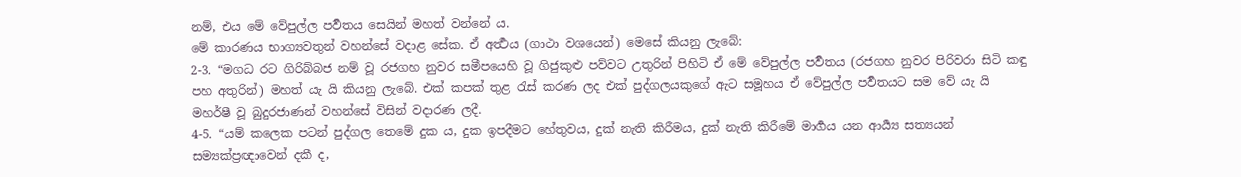නම්, එය මේ වේපුල්ල පර්‍වතය සෙයින් මහත් වන්නේ ය.
මේ කාරණය භාග්‍යවතුන් වහන්සේ වදාළ සේක. ඒ අර්‍ත්‍ථය (ගාථා වශයෙන්) මෙසේ කියනු ලැබේ:
2-3. “මගධ රට ගිරිබ්බජ නම් වූ රජගහ නුවර සමීපයෙහි වූ ගිජුකුළු පව්වට උතුරින් පිහිටි ඒ මේ වේපුල්ල පර්‍වතය (රජගහ නුවර පිරිවරා සිටි කඳු පහ අතුරින්) මහත් යැ යි කියනු ලැබේ. එක් කපක් තුළ රැස් කරණ ලද එක් පුද්ගලයකුගේ ඇට සමූහය ඒ වේපුල්ල පර්‍වතයට සම වේ යැ යි මහර්ෂී වූ බුදුරජාණන් වහන්සේ විසින් වදාරණ ලදී.
4-5. “යම් කලෙක පටන් පුද්ගල තෙමේ දුක ය, දුක ඉපදීමට හේතුවය, දුක් නැති කිරීමය, දුක් නැති කිරීමේ මාර්‍ගය යන ආර්‍ය්‍ය සත්‍යයන් සම්‍යක්ප්‍රඥාවෙන් දකී ද,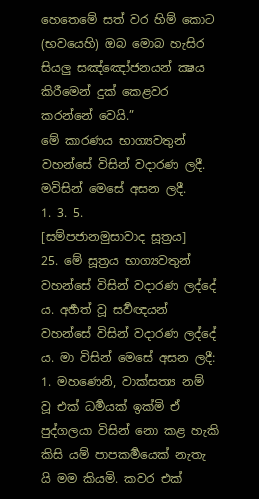හෙතෙමේ සත් වර හිම් කොට (භවයෙහි) ඔබ මොබ හැසිර සියලු සඤ්ඤෝජනයන් ක්‍ෂය කිරීමෙන් දුක් කෙළවර කරන්නේ වෙයි.”
මේ කාරණය භාග්‍යවතුන් වහන්සේ විසින් වදාරණ ලදී. මවිසින් මෙසේ අසන ලදී.
1. 3. 5.
[සම්පජානමුසාවාද සූත්‍රය]
25. මේ සූත්‍රය භාග්‍යවතුන් වහන්සේ විසින් වදාරණ ලද්දේ ය. අර්‍හත් වූ සර්‍වඥයන් වහන්සේ විසින් වදාරණ ලද්දේ ය. මා විසින් මෙසේ අසන ලදී:
1. මහණෙනි, වාක්සත්‍ය නම් වූ එක් ධර්‍මයක් ඉක්මි ඒ පුද්ගලයා විසින් නො කළ හැකි කිසි යම් පාපකර්‍මයෙක් නැතැ යි මම කියමි. කවර එක්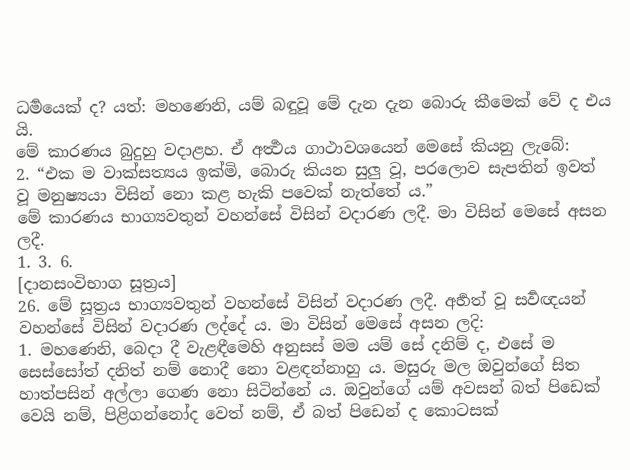ධර්‍මයෙක් ද? යත්: මහණෙනි, යම් බඳුවූ මේ දැන දැන බොරු කීමෙක් වේ ද එය යි.
මේ කාරණය බුදුහු වදාළහ. ඒ අර්‍ත්‍ථය ගාථාවශයෙන් මෙසේ කියනු ලැබේ:
2. “එක ම වාක්සත්‍යය ඉක්මි, බොරු කියන සුලු වූ, පරලොව සැපතින් ඉවත් වූ මනුෂ්‍යයා විසින් නො කළ හැකි පවෙක් නැත්තේ ය.”
මේ කාරණය භාග්‍යවතුන් වහන්සේ විසින් වදාරණ ලදී. මා විසින් මෙසේ අසන ලදී.
1. 3. 6.
[දානසංවිභාග සූත්‍රය]
26. මේ සූත්‍රය භාග්‍යවතුන් වහන්සේ විසින් වදාරණ ලදී. අර්‍හත් වූ සර්‍වඥයන් වහන්සේ විසින් වදාරණ ලද්දේ ය. මා විසින් මෙසේ අසන ලදි:
1. මහණෙනි, බෙදා දී වැළඳීමෙහි අනුසස් මම යම් සේ දනිම් ද, එසේ ම සෙස්සෝත් දනිත් නම් නොදී නො වළඳන්නාහු ය. මසුරු මල ඔවුන්ගේ සිත හාත්පසින් අල්ලා ගෙණ නො සිටින්නේ ය. ඔවුන්ගේ යම් අවසන් බත් පිඩෙක් වෙයි නම්, පිළිගන්නෝද වෙත් නම්, ඒ බත් පිඩෙන් ද කොටසක්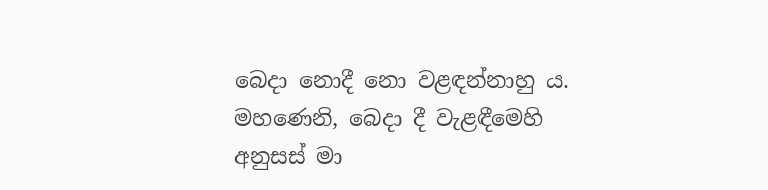බෙදා නොදී නො වළඳන්නාහු ය. මහණෙනි, බෙදා දී වැළඳීමෙහි අනුසස් මා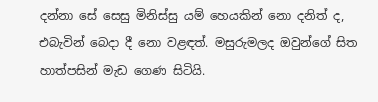දන්නා සේ සෙසු මිනිස්සු යම් හෙයකින් නො දනිත් ද, එබැවින් බෙදා දී නො වළඳත්. මසුරුමලද ඔවුන්ගේ සිත හාත්පසින් මැඩ ගෙණ සිටියි.